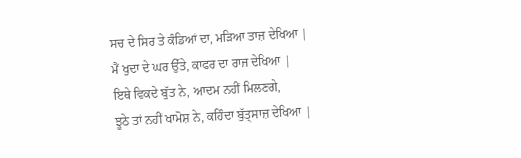ਸਚ ਦੇ ਸਿਰ ਤੇ ਕੰਡਿਆਂ ਦਾ, ਮੜਿਆ ਤਾਜ਼ ਦੇਖਿਆ |
ਮੈਂ ਖੁਦਾ ਦੇ ਘਰ ਉੱਤੇ, ਕਾਫਰ ਦਾ ਰਾਜ ਦੇਖਿਆ |
ਇਥੇ ਵਿਕਦੇ ਬੁੱਤ ਨੇ, ਆਦਮ ਨਹੀਂ ਮਿਲਣਗੇ,
ਝੂਠੇ ਤਾਂ ਨਹੀਂ ਖਾਮੋਸ਼ ਨੇ, ਕਹਿੰਦਾ ਬੁੱਤ੍ਸਾਜ਼ ਦੇਖਿਆ |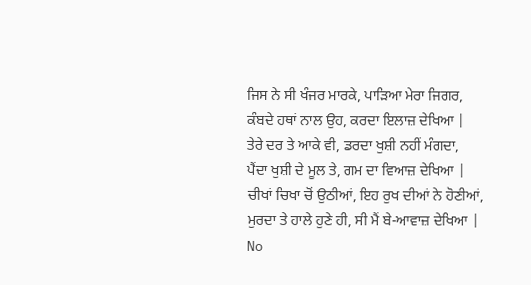ਜਿਸ ਨੇ ਸੀ ਖੰਜਰ ਮਾਰਕੇ, ਪਾੜਿਆ ਮੇਰਾ ਜਿਗਰ,
ਕੰਬਦੇ ਹਥਾਂ ਨਾਲ ਉਹ, ਕਰਦਾ ਇਲਾਜ਼ ਦੇਖਿਆ |
ਤੇਰੇ ਦਰ ਤੇ ਆਕੇ ਵੀ, ਡਰਦਾ ਖੁਸ਼ੀ ਨਹੀਂ ਮੰਗਦਾ,
ਪੈਂਦਾ ਖੁਸ਼ੀ ਦੇ ਮੂਲ ਤੇ, ਗਮ ਦਾ ਵਿਆਜ਼ ਦੇਖਿਆ |
ਚੀਖਾਂ ਚਿਖਾ ਚੋਂ ਉਠੀਆਂ, ਇਹ ਰੁਖ ਦੀਆਂ ਨੇ ਹੋਣੀਆਂ,
ਮੁਰਦਾ ਤੇ ਹਾਲੇ ਹੁਣੇ ਹੀ, ਸੀ ਮੈਂ ਬੇ-ਆਵਾਜ਼ ਦੇਖਿਆ |
No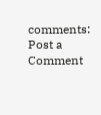comments:
Post a Comment